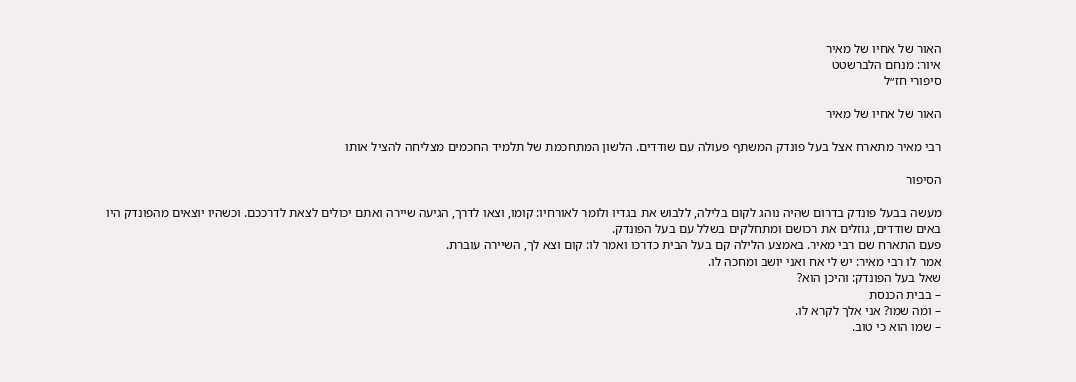האור של אחיו של מאיר
איור: מנחם הלברשטט
סיפורי חז״ל

האור של אחיו של מאיר

רבי מאיר מתארח אצל בעל פונדק המשתף פעולה עם שודדים. הלשון המתחכמת של תלמיד החכמים מצליחה להציל אותו

הסיפור

מעשה בבעל פונדק בדרום שהיה נוהג לקום בלילה, ללבוש את בגדיו ולומר לאורחיו: קומו, וצאו לדרך, הגיעה שיירה ואתם יכולים לצאת לדרככם. וכשהיו יוצאים מהפונדק היו באים שודדים, גוזלים את רכושם ומתחלקים בשלל עם בעל הפונדק.
פעם התארח שם רבי מאיר. באמצע הלילה קם בעל הבית כדרכו ואמר לו: קום וצא לך, השיירה עוברת.
אמר לו רבי מאיר: יש לי אח ואני יושב ומחכה לו.
שאל בעל הפונדק: והיכן הוא?
– בבית הכנסת
– ומה שמו? אני אלך לקרא לו.
– שמו הוא כי טוב.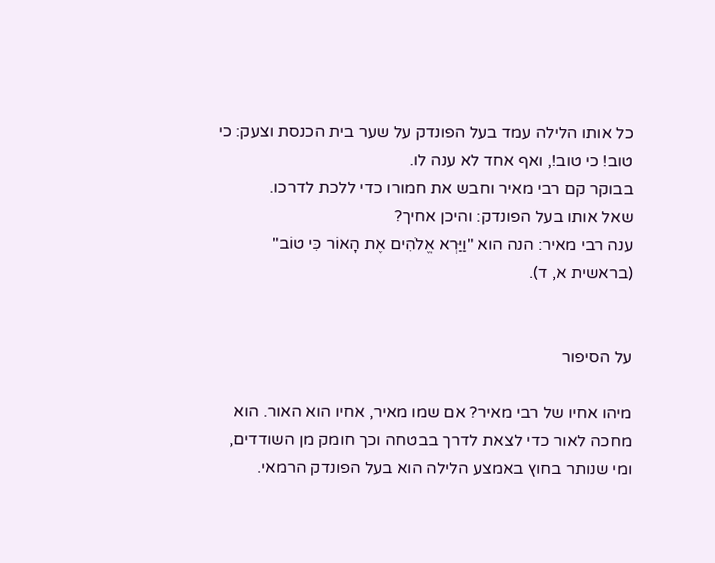כל אותו הלילה עמד בעל הפונדק על שער בית הכנסת וצעק: כי טוב! כי טוב!, ואף אחד לא ענה לו.
בבוקר קם רבי מאיר וחבש את חמורו כדי ללכת לדרכו.
שאל אותו בעל הפונדק: והיכן אחיך?
ענה רבי מאיר: הנה הוא "וַיַּרְא אֱלֹהִים אֶת הָאוֹר כִּי טוֹב" (בראשית א, ד).


על הסיפור

מיהו אחיו של רבי מאיר? אם שמו מאיר, אחיו הוא האור. הוא מחכה לאור כדי לצאת לדרך בבטחה וכך חומק מן השודדים, ומי שנותר בחוץ באמצע הלילה הוא בעל הפונדק הרמאי.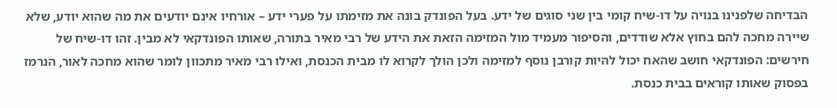הבדיחה שלפנינו בנויה על דו-שיח קומי בין שני סוגים של ידע. בעל הפונדק בונה את מזימתו על פערי ידע – אורחיו אינם יודעים את מה שהוא יודע, שלא שיירה מחכה להם בחוץ אלא שודדים, והסיפור מעמיד מול המזימה הזאת את הידע של רבי מאיר בתורה, שאותו הפונדקאי לא מבין. זהו דו-שיח של חירשים: הפונדקאי חושב שהאח יכול להיות קורבן נוסף למזימה ולכן הולך לקרוא לו מבית הכנסת, ואילו רבי מאיר מתכוון לומר שהוא מחכה לאור, הנרמז בפסוק שאותו קוראים בבית כנסת.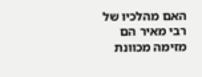האם מהלכיו של רבי מאיר הם מזימה מכוונת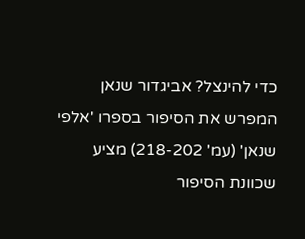כדי להינצל? אביגדור שנאן המפרש את הסיפור בספרו 'אלפי שנאן' (עמ' 218-202) מציע שכוונת הסיפור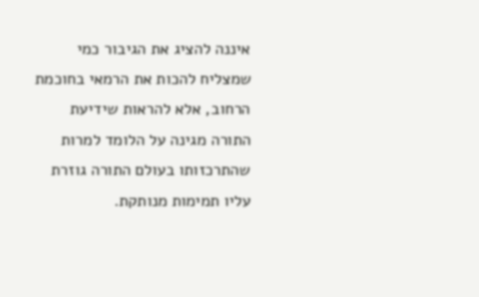איננה להציג את הגיבור כמי שמצליח להכות את הרמאי בחוכמת הרחוב, אלא להראות שידיעת התורה מגינה על הלומד למרות שהתרכזותו בעולם התורה גוזרת עליו תמימות מנותקת.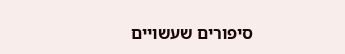סיפורים שעשויים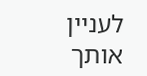לעניין אותך